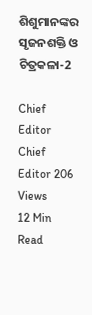ଶିଶୁମାନଙ୍କର ସୃଜନଶକ୍ତି ଓ ଚିତ୍ରକଳା-2

Chief Editor
Chief Editor 206 Views
12 Min Read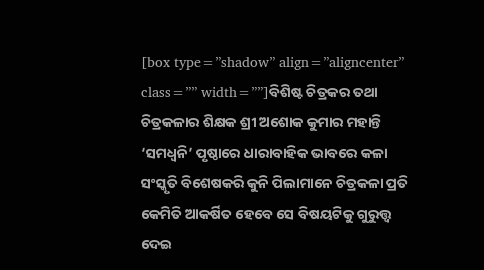[box type=”shadow” align=”aligncenter” class=”” width=””]ବିଶିଷ୍ଟ ଚିତ୍ରକର ତଥା ଚିତ୍ରକଳାର ଶିକ୍ଷକ ଶ୍ରୀ ଅଶୋକ କୁମାର ମହାନ୍ତି ‘ସମଧ୍ୱନି’ ପୃଷ୍ଠାରେ ଧାରାବାହିକ ଭାବରେ କଳା ସଂସ୍କୃତି ବିଶେଷକରି କୁନି ପିଲାମାନେ ଚିତ୍ରକଳା ପ୍ରତି କେମିତି ଆକର୍ଷିତ ହେବେ ସେ ବିଷୟଟିକୁ ଗୁରୁତ୍ତ୍ୱ ଦେଇ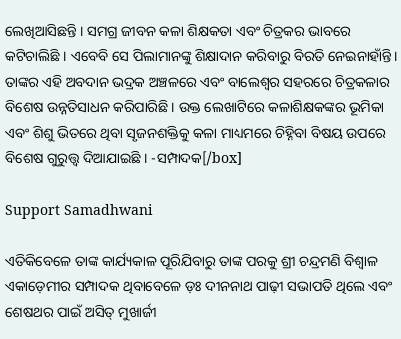ଲେଖିଆସିଛନ୍ତି । ସମଗ୍ର ଜୀବନ କଳା ଶିକ୍ଷକତା ଏବଂ ଚିତ୍ରକର ଭାବରେ କଟିଚାଲିଛି । ଏବେବି ସେ ପିଲାମାନଙ୍କୁ ଶିକ୍ଷାଦାନ କରିବାରୁ ବିରତି ନେଇନାହାଁନ୍ତି। ତାଙ୍କର ଏହି ଅବଦାନ ଭଦ୍ରକ ଅଞ୍ଚଳରେ ଏବଂ ବାଲେଶ୍ୱର ସହରରେ ଚିତ୍ରକଳାର ବିଶେଷ ଉନ୍ନତିସାଧନ କରିପାରିଛି । ଉକ୍ତ ଲେଖାଟିରେ କଳାଶିକ୍ଷକଙ୍କର ଭୂମିକା ଏବଂ ଶିଶୁ ଭିତରେ ଥିବା ସୃଜନଶକ୍ତିକୁ କଳା ମାଧ୍ୟମରେ ଚିହ୍ନିବା ବିଷୟ ଉପରେ ବିଶେଷ ଗୁରୁତ୍ତ୍ୱ ଦିଆଯାଇଛି । -ସମ୍ପାଦକ[/box]

Support Samadhwani

ଏତିକିବେଳେ ତାଙ୍କ କାର୍ଯ୍ୟକାଳ ପୂରିଯିବାରୁ ତାଙ୍କ ପରକୁ ଶ୍ରୀ ଚନ୍ଦ୍ରମଣି ବିଶ୍ୱାଳ ଏକାଡ଼େମୀର ସମ୍ପାଦକ ଥିବାବେଳେ ଡ଼ଃ ଦୀନନାଥ ପାଢ଼ୀ ସଭାପତି ଥିଲେ ଏବଂ ଶେଷଥର ପାଇଁ ଅସିତ୍ ମୁଖାର୍ଜୀ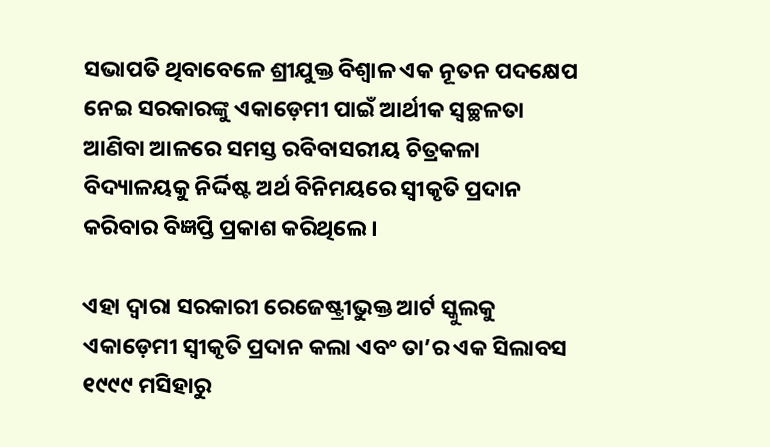ସଭାପତି ଥିବାବେଳେ ଶ୍ରୀଯୁକ୍ତ ବିଶ୍ୱାଳ ଏକ ନୂତନ ପଦକ୍ଷେପ ନେଇ ସରକାରଙ୍କୁ ଏକାଡ଼େମୀ ପାଇଁ ଆର୍ଥୀକ ସ୍ୱଚ୍ଛଳତା ଆଣିବା ଆଳରେ ସମସ୍ତ ରବିବାସରୀୟ ଚିତ୍ରକଳା ବିଦ୍ୟାଳୟକୁ ନିର୍ଦ୍ଦିଷ୍ଟ ଅର୍ଥ ବିନିମୟରେ ସ୍ୱୀକୃତି ପ୍ରଦାନ କରିବାର ବିଜ୍ଞପ୍ତି ପ୍ରକାଶ କରିଥିଲେ ।

ଏହା ଦ୍ୱାରା ସରକାରୀ ରେଜେଷ୍ଟ୍ରୀଭୁକ୍ତ ଆର୍ଟ ସ୍କୁଲକୁ ଏକାଡ଼େମୀ ସ୍ୱୀକୃତି ପ୍ରଦାନ କଲା ଏବଂ ତା’ର ଏକ ସିଲାବସ ୧୯୯୯ ମସିହାରୁ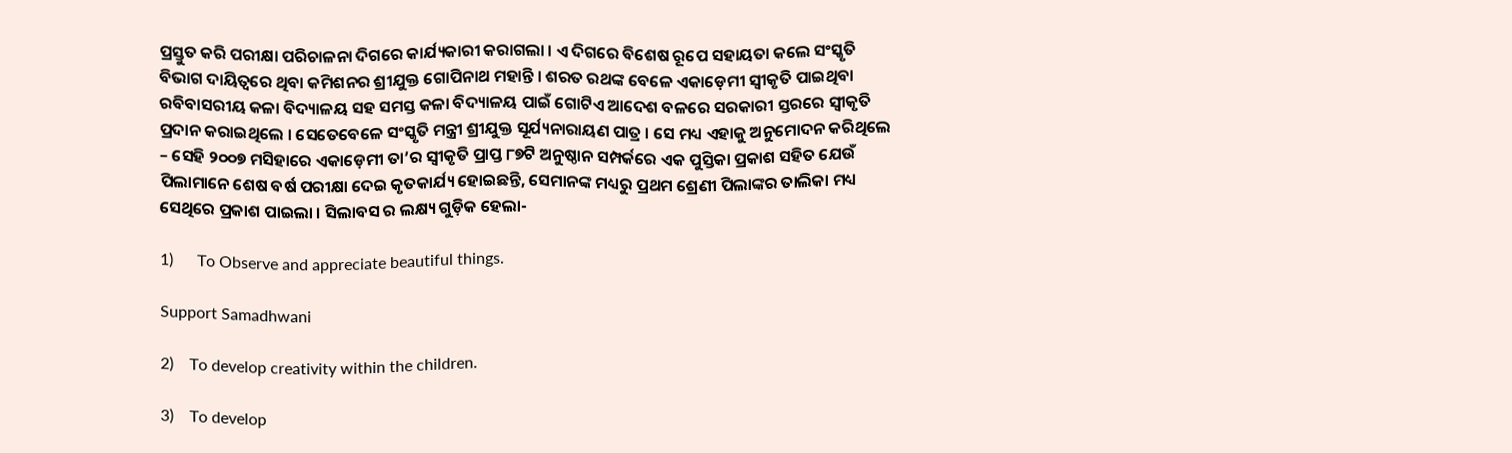ପ୍ରସ୍ତୁତ କରି ପରୀକ୍ଷା ପରିଚାଳନା ଦିଗରେ କାର୍ଯ୍ୟକାରୀ କରାଗଲା । ଏ ଦିଗରେ ବିଶେଷ ରୂପେ ସହାୟତା କଲେ ସଂସ୍କୃତି ବିଭାଗ ଦାୟିତ୍ୱରେ ଥିବା କମିଶନର ଶ୍ରୀଯୁକ୍ତ ଗୋପିନାଥ ମହାନ୍ତି । ଶରତ ରଥଙ୍କ ବେଳେ ଏକାଡ଼େମୀ ସ୍ୱୀକୃତି ପାଇଥିବା ରବିବାସରୀୟ କଳା ବିଦ୍ୟାଳୟ ସହ ସମସ୍ତ କଳା ବିଦ୍ୟାଳୟ ପାଇଁ ଗୋଟିଏ ଆଦେଶ ବଳରେ ସରକାରୀ ସ୍ତରରେ ସ୍ୱୀକୃତି ପ୍ରଦାନ କରାଇଥିଲେ । ସେତେବେଳେ ସଂସ୍କୃତି ମନ୍ତ୍ରୀ ଶ୍ରୀଯୁକ୍ତ ସୂର୍ଯ୍ୟନାରାୟଣ ପାତ୍ର । ସେ ମଧ୍ୟ ଏହାକୁ ଅନୁମୋଦନ କରିଥିଲେ – ସେହି ୨୦୦୭ ମସିହାରେ ଏକାଡ଼େମୀ ତା’ର ସ୍ୱୀକୃତି ପ୍ରାପ୍ତ ୮୭ଟି ଅନୁଷ୍ଠାନ ସମ୍ପର୍କରେ ଏକ ପୁସ୍ତିକା ପ୍ରକାଶ ସହିତ ଯେଉଁ ପିଲାମାନେ ଶେଷ ବର୍ଷ ପରୀକ୍ଷା ଦେଇ କୃତକାର୍ଯ୍ୟ ହୋଇଛନ୍ତି, ସେମାନଙ୍କ ମଧ୍ୟରୁ ପ୍ରଥମ ଶ୍ରେଣୀ ପିଲାଙ୍କର ତାଲିକା ମଧ୍ୟ ସେଥିରେ ପ୍ରକାଶ ପାଇଲା । ସିଲାବସ ର ଲକ୍ଷ୍ୟ ଗୁଡ଼ିକ ହେଲା-

1)      To Observe and appreciate beautiful things.

Support Samadhwani

2)    To develop creativity within the children.

3)    To develop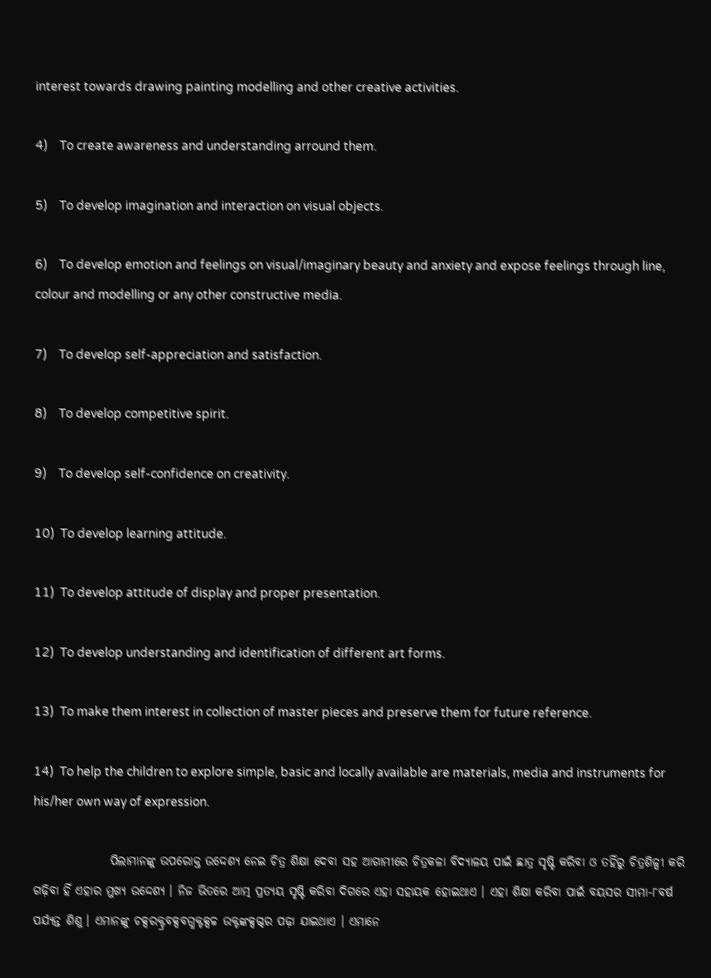interest towards drawing painting modelling and other creative activities.

4)    To create awareness and understanding arround them.

5)    To develop imagination and interaction on visual objects.

6)    To develop emotion and feelings on visual/imaginary beauty and anxiety and expose feelings through line, colour and modelling or any other constructive media.

7)    To develop self-appreciation and satisfaction.

8)    To develop competitive spirit.

9)    To develop self-confidence on creativity.

10)  To develop learning attitude.

11)  To develop attitude of display and proper presentation.

12)  To develop understanding and identification of different art forms.

13)  To make them interest in collection of master pieces and preserve them for future reference.

14)  To help the children to explore simple, basic and locally available are materials, media and instruments for his/her own way of expression.

                ପିଲାମାନଙ୍କୁ ଉପରୋକ୍ତ ଉଦ୍ଦେଶ୍ୟ ନେଇ ଚିତ୍ର ଶିକ୍ଷା ଦେବା ସହ ଆଗାମୀରେ ଚିତ୍ରକଳା ବିଦ୍ୟାଳୟ ପାଇଁ ଛାତ୍ର ସୃଷ୍ଟି କରିବା ଓ ତହିଁରୁ ଚିତ୍ରଶିଳ୍ପୀ କରି ଗଢ଼ିବା ହିଁ ଏହାର ମୁଖ୍ୟ ଉଦ୍ଦେଶ୍ୟ । ନିଜ ଭିତରେ ଆତ୍ମ ପ୍ରତ୍ୟୟ ସୃଷ୍ଟି କରିବା ଦିଗରେ ଏହା ସହାୟକ ହୋଇଥାଏ । ଏହା ଶିକ୍ଷା କରିବା ପାଇଁ ବୟସର ସୀମା-୮ବର୍ଷ ପର୍ଯ୍ୟନ୍ତ ଶିଶୁ । ଏମାନଙ୍କୁ ଚକ୍ସରକ୍ଟ୍ରବକ୍ସବଗ୍ଧକ୍ଟକ୍ସଚ୍ଚ ଉକ୍ଟଙ୍କକ୍ସଗ୍ଦର ପଢ଼ା ଯାଇଥାଏ । ଏମାନେ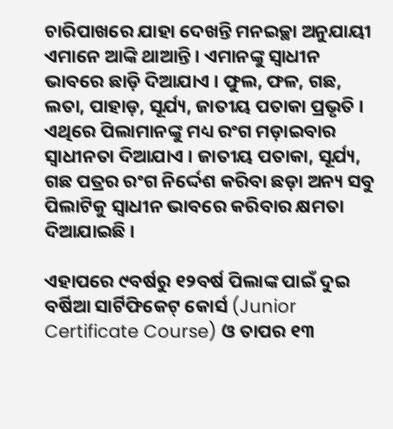ଚାରିପାଖରେ ଯାହା ଦେଖନ୍ତି ମନଇଚ୍ଛା ଅନୁଯାୟୀ ଏମାନେ ଆଙ୍କି ଥାଆନ୍ତି । ଏମାନଙ୍କୁ ସ୍ୱାଧୀନ ଭାବରେ ଛାଡ଼ି ଦିଆଯାଏ । ଫୁଲ, ଫଳ, ଗଛ, ଲତା, ପାହାଡ଼, ସୂର୍ଯ୍ୟ, ଜାତୀୟ ପତାକା ପ୍ରଭୃତି । ଏଥିରେ ପିଲାମାନଙ୍କୁ ମଧ୍ୟ ରଂଗ ମଡ଼ାଇବାର ସ୍ୱାଧୀନତା ଦିଆଯାଏ । ଜାତୀୟ ପତାକା, ସୂର୍ଯ୍ୟ, ଗଛ ପତ୍ରର ରଂଗ ନିର୍ଦ୍ଦେଶ କରିବା ଛଡ଼ା ଅନ୍ୟ ସବୁ ପିଲାଟିକୁ ସ୍ୱାଧୀନ ଭାବରେ କରିବାର କ୍ଷମତା ଦିଆଯାଇଛି ।

ଏହାପରେ ୯ବର୍ଷରୁ ୧୨ବର୍ଷ ପିଲାଙ୍କ ପାଇଁ ଦୁଇ ବର୍ଷିଆ ସାର୍ଟିଫିକେଟ୍ କୋର୍ସ (Junior Certificate Course) ଓ ତାପର ୧୩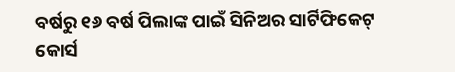ବର୍ଷରୁ ୧୬ ବର୍ଷ ପିଲାଙ୍କ ପାଇଁ ସିନିଅର ସାର୍ଟିଫିକେଟ୍ କୋର୍ସ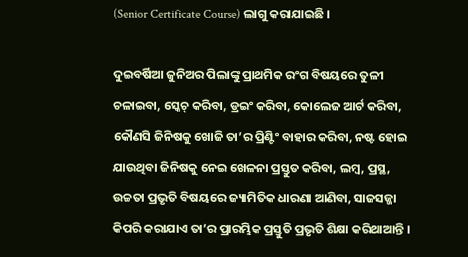(Senior Certificate Course) ଲାଗୁ କରାଯାଇଛି ।

ଦୁଇବର୍ଷିଆ ଜୁନିଅର ପିଲାଙ୍କୁ ପ୍ରାଥମିକ ରଂଗ ବିଷୟରେ ତୁଳୀ ଚଳାଇବା, ସ୍କେଚ୍ କରିବା, ଡ୍ରଇଂ କରିବା, କୋଲେଜ ଆର୍ଟ କରିବା, କୌଣସି ଜିନିଷକୁ ଖୋଜି ତା’ର ପ୍ରିଣ୍ଟିଂ ବାହାର କରିବା, ନଷ୍ଟ ହୋଇ ଯାଉଥିବା ଜିନିଷକୁ ନେଇ ଖେଳନା ପ୍ରସ୍ତୁତ କରିବା, ଲମ୍ବ, ପ୍ରସ୍ଥ, ଉଚ୍ଚତା ପ୍ରଭୃତି ବିଷୟରେ ଜ୍ୟାମିତିକ ଧାରଣା ଆଣିବା, ସାଜସଜ୍ଜା କିପରି କରାଯାଏ ତା’ର ପ୍ରାରମ୍ଭିକ ପ୍ରସ୍ତୁତି ପ୍ରଭୃତି ଶିକ୍ଷା କରିଥାଆନ୍ତି ।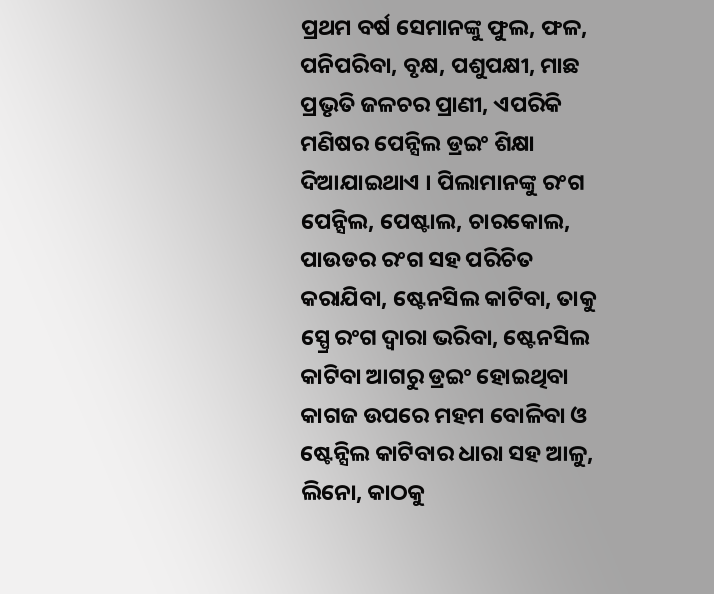ପ୍ରଥମ ବର୍ଷ ସେମାନଙ୍କୁ ଫୁଲ, ଫଳ, ପନିପରିବା, ବୃକ୍ଷ, ପଶୁପକ୍ଷୀ, ମାଛ ପ୍ରଭୃତି ଜଳଚର ପ୍ରାଣୀ, ଏପରିକି ମଣିଷର ପେନ୍ସିଲ ଡ୍ରଇଂ ଶିକ୍ଷା ଦିଆଯାଇଥାଏ । ପିଲାମାନଙ୍କୁ ରଂଗ ପେନ୍ସିଲ, ପେଷ୍ଟାଲ, ଚାରକୋଲ, ପାଉଡର ରଂଗ ସହ ପରିଚିତ କରାଯିବା, ଷ୍ଟେନସିଲ କାଟିବା, ତାକୁ ସ୍ପ୍ରେ ରଂଗ ଦ୍ୱାରା ଭରିବା, ଷ୍ଟେନସିଲ କାଟିବା ଆଗରୁ ଡ୍ରଇଂ ହୋଇଥିବା କାଗଜ ଉପରେ ମହମ ବୋଳିବା ଓ ଷ୍ଟେନ୍ସିଲ କାଟିବାର ଧାରା ସହ ଆଳୁ, ଲିନୋ, କାଠକୁ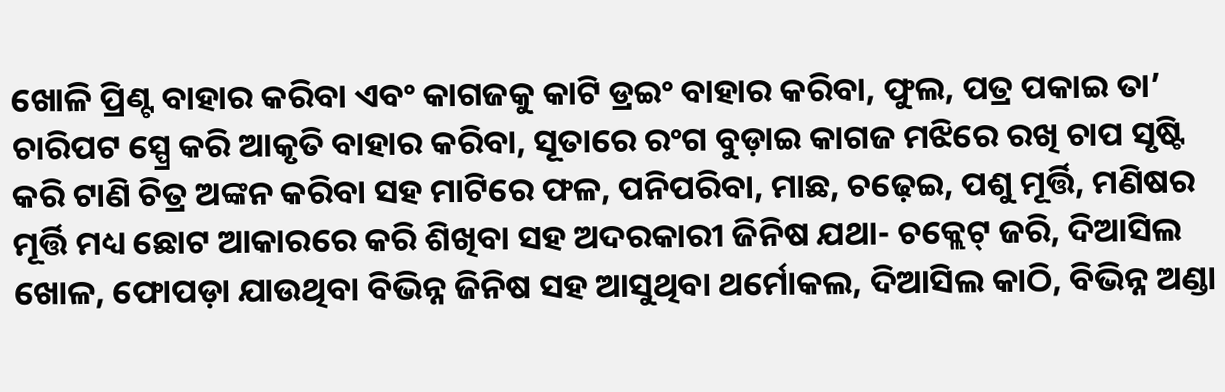ଖୋଳି ପ୍ରିଣ୍ଟ ବାହାର କରିବା ଏବଂ କାଗଜକୁ କାଟି ଡ୍ରଇଂ ବାହାର କରିବା, ଫୁଲ, ପତ୍ର ପକାଇ ତା’ ଚାରିପଟ ସ୍ପ୍ରେ କରି ଆକୃତି ବାହାର କରିବା, ସୂତାରେ ରଂଗ ବୁଡ଼ାଇ କାଗଜ ମଝିରେ ରଖି ଚାପ ସୃଷ୍ଟି କରି ଟାଣି ଚିତ୍ର ଅଙ୍କନ କରିବା ସହ ମାଟିରେ ଫଳ, ପନିପରିବା, ମାଛ, ଚଢ଼େଇ, ପଶୁ ମୂର୍ତ୍ତି, ମଣିଷର ମୂର୍ତ୍ତି ମଧ୍ୟ ଛୋଟ ଆକାରରେ କରି ଶିଖିବା ସହ ଅଦରକାରୀ ଜିନିଷ ଯଥା- ଚକ୍ଲେଟ୍ ଜରି, ଦିଆସିଲ ଖୋଳ, ଫୋପଡ଼ା ଯାଉଥିବା ବିଭିନ୍ନ ଜିନିଷ ସହ ଆସୁଥିବା ଥର୍ମୋକଲ, ଦିଆସିଲ କାଠି, ବିଭିନ୍ନ ଅଣ୍ଡା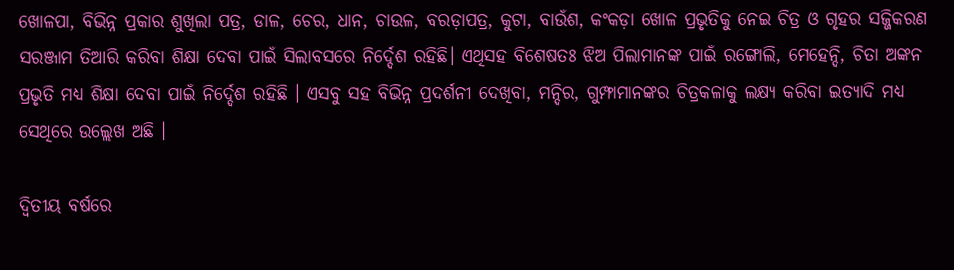ଖୋଳପା, ବିଭିନ୍ନ ପ୍ରକାର ଶୁଖିଲା ପତ୍ର, ଡାଳ, ଚେର, ଧାନ, ଚାଉଳ, ବରଡ଼ାପତ୍ର, କୁଟା, ବାଉଁଶ, କଂକଡ଼ା ଖୋଳ ପ୍ରଭୃତିକୁ ନେଇ ଚିତ୍ର ଓ ଗୃହର ସଜ୍ଜିକରଣ ସରଞ୍ଜାମ ତିଆରି କରିବା ଶିକ୍ଷା ଦେବା ପାଇଁ ସିଲାବସରେ ନିର୍ଦ୍ଦେଶ ରହିଛି। ଏଥିସହ ବିଶେଷତଃ ଝିଅ ପିଲାମାନଙ୍କ ପାଇଁ ରଙ୍ଗୋଲି, ମେହେନ୍ଦି, ଚିତା ଅଙ୍କନ ପ୍ରଭୃତି ମଧ୍ୟ ଶିକ୍ଷା ଦେବା ପାଇଁ ନିର୍ଦ୍ଦେଶ ରହିଛି । ଏସବୁ ସହ ବିଭିନ୍ନ ପ୍ରଦର୍ଶନୀ ଦେଖିବା, ମନ୍ଦିର, ଗୁମ୍ଫାମାନଙ୍କର ଚିତ୍ରକଳାକୁ ଲକ୍ଷ୍ୟ କରିବା ଇତ୍ୟାଦି ମଧ୍ୟ ସେଥିରେ ଉଲ୍ଲେଖ ଅଛି ।

ଦ୍ୱିତୀୟ ବର୍ଷରେ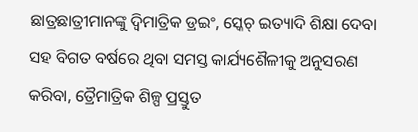ଛାତ୍ରଛାତ୍ରୀମାନଙ୍କୁ ଦ୍ୱିମାତ୍ରିକ ଡ୍ରଇଂ, ସ୍କେଚ୍ ଇତ୍ୟାଦି ଶିକ୍ଷା ଦେବା ସହ ବିଗତ ବର୍ଷରେ ଥିବା ସମସ୍ତ କାର୍ଯ୍ୟଶୈଳୀକୁ ଅନୁସରଣ କରିବା, ତ୍ରୈମାତ୍ରିକ ଶିଳ୍ପ ପ୍ରସ୍ତୁତ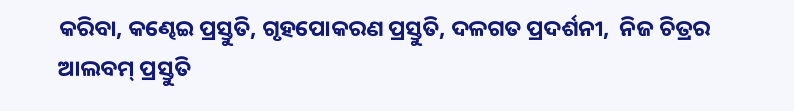କରିବା, କଣ୍ଢେଇ ପ୍ରସ୍ତୁତି, ଗୃହପୋକରଣ ପ୍ରସ୍ତୁତି, ଦଳଗତ ପ୍ରଦର୍ଶନୀ,  ନିଜ ଚିତ୍ରର ଆଲବମ୍ ପ୍ରସ୍ତୁତି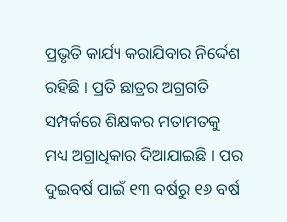ପ୍ରଭୃତି କାର୍ଯ୍ୟ କରାଯିବାର ନିର୍ଦ୍ଦେଶ ରହିଛି । ପ୍ରତି ଛାତ୍ରର ଅଗ୍ରଗତି ସମ୍ପର୍କରେ ଶିକ୍ଷକର ମତାମତକୁ ମଧ୍ୟ ଅଗ୍ରାଧିକାର ଦିଆଯାଇଛି । ପର ଦୁଇବର୍ଷ ପାଇଁ ୧୩ ବର୍ଷରୁ ୧୬ ବର୍ଷ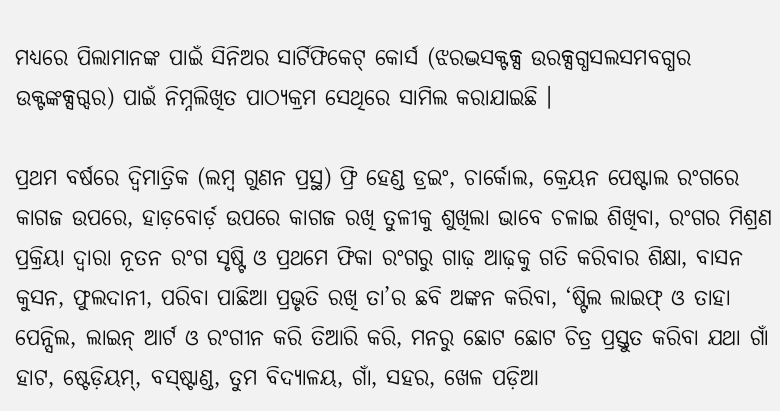ମଧ୍ୟରେ ପିଲାମାନଙ୍କ ପାଇଁ ସିନିଅର ସାର୍ଟିଫିକେଟ୍ କୋର୍ସ (ଝରଦ୍ଭସକ୍ଟକ୍ସ ଉରକ୍ସଗ୍ଧସଲସମବଗ୍ଧର ଉକ୍ଟଙ୍କକ୍ସଗ୍ଦର) ପାଇଁ ନିମ୍ନଲିଖିତ ପାଠ୍ୟକ୍ରମ ସେଥିରେ ସାମିଲ କରାଯାଇଛି ।

ପ୍ରଥମ ବର୍ଷରେ ଦ୍ୱିମାତ୍ରିକ (ଲମ୍ବ ଗୁଣନ ପ୍ରସ୍ଥ) ଫ୍ରି ହେଣ୍ଡ ଡ୍ରଇଂ, ଚାର୍କୋଲ, କ୍ରେୟନ ପେଷ୍ଟାଲ ରଂଗରେ କାଗଜ ଉପରେ, ହାଡ଼ବୋର୍ଡ଼ ଉପରେ କାଗଜ ରଖି ତୁଳୀକୁ ଶୁଖିଲା ଭାବେ ଚଳାଇ ଶିଖିବା, ରଂଗର ମିଶ୍ରଣ ପ୍ରକ୍ରିୟା ଦ୍ୱାରା ନୂତନ ରଂଗ ସୃଷ୍ଟି ଓ ପ୍ରଥମେ ଫିକା ରଂଗରୁ ଗାଢ଼ ଆଢ଼କୁ ଗତି କରିବାର ଶିକ୍ଷା, ବାସନ କୁସନ, ଫୁଲଦାନୀ, ପରିବା ପାଛିଆ ପ୍ରଭୃତି ରଖି ତା’ର ଛବି ଅଙ୍କନ କରିବା, ‘ଷ୍ଟିଲ ଲାଇଫ୍ ଓ ତାହା ପେନ୍ସିଲ, ଲାଇନ୍ ଆର୍ଟ ଓ ରଂଗୀନ କରି ତିଆରି କରି, ମନରୁ ଛୋଟ ଛୋଟ ଚିତ୍ର ପ୍ରସ୍ତୁତ କରିବା ଯଥା ଗାଁ ହାଟ, ଷ୍ଟେଡ଼ିୟମ୍, ବସ୍ଷ୍ଟାଣ୍ଡ, ତୁମ ବିଦ୍ୟାଳୟ, ଗାଁ, ସହର, ଖେଳ ପଡ଼ିଆ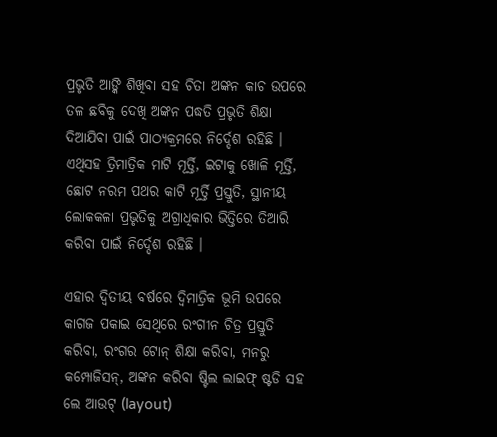ପ୍ରଭୃତି ଆଙ୍କି ଶିଖିବା ସହ ଚିତା ଅଙ୍କନ କାଚ ଉପରେ ତଳ ଛବିକୁ ଦେଖି ଅଙ୍କନ ପଦ୍ଧତି ପ୍ରଭୃତି ଶିକ୍ଷା ଦିଆଯିବା ପାଇଁ ପାଠ୍ୟକ୍ରମରେ ନିର୍ଦ୍ଦେଶ ରହିଛି । ଏଥିସହ ତ୍ରିମାତ୍ରିକ ମାଟି ମୂର୍ତ୍ତି, ଇଟାକୁ ଖୋଳି ମୂର୍ତ୍ତି, ଛୋଟ ନରମ ପଥର କାଟି ମୂର୍ତ୍ତି ପ୍ରସ୍ତୁତି, ସ୍ଥାନୀୟ ଲୋକକଳା ପ୍ରଭୃତିକୁ ଅଗ୍ରାଧିକାର ଭିତ୍ତିରେ ତିଆରି କରିବା ପାଇଁ ନିର୍ଦ୍ଦେଶ ରହିଛି ।

ଏହାର ଦ୍ୱିତୀୟ ବର୍ଷରେ ଦ୍ୱିମାତ୍ରିକ ଭୂମି ଉପରେ କାଗଜ ପକାଇ ସେଥିରେ ରଂଗୀନ ଚିତ୍ର ପ୍ରସ୍ତୁତି କରିବା, ରଂଗର ଟୋନ୍ ଶିକ୍ଷା କରିବା, ମନରୁ କମ୍ପୋଜିସନ୍, ଅଙ୍କନ କରିବା ଷ୍ଟିଲ ଲାଇଫ୍ ଷ୍ଟଡି ସହ ଲେ ଆଉଟ୍ (layout)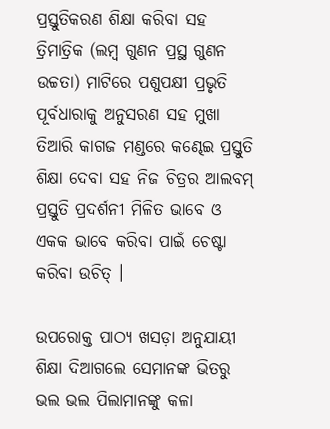ପ୍ରସ୍ତୁତିକରଣ ଶିକ୍ଷା କରିବା ସହ ତ୍ରିମାତ୍ରିକ (ଲମ୍ବ ଗୁଣନ ପ୍ରସ୍ଥ ଗୁଣନ ଉଚ୍ଚତା) ମାଟିରେ ପଶୁପକ୍ଷୀ ପ୍ରଭୃତି ପୂର୍ବଧାରାକୁ ଅନୁସରଣ ସହ ମୁଖା ତିଆରି କାଗଜ ମଣ୍ଡରେ କଣ୍ଢେଇ ପ୍ରସ୍ତୁତି ଶିକ୍ଷା ଦେବା ସହ ନିଜ ଚିତ୍ରର ଆଲବମ୍ ପ୍ରସ୍ତୁତି ପ୍ରଦର୍ଶନୀ ମିଳିତ ଭାବେ ଓ ଏକକ ଭାବେ କରିବା ପାଇଁ ଚେଷ୍ଟା କରିବା ଉଚିତ୍ ।

ଉପରୋକ୍ତ ପାଠ୍ୟ ଖସଡ଼ା ଅନୁଯାୟୀ ଶିକ୍ଷା ଦିଆଗଲେ ସେମାନଙ୍କ ଭିତରୁ ଭଲ ଭଲ ପିଲାମାନଙ୍କୁ କଳା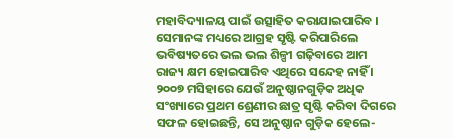ମହାବିଦ୍ୟାଳୟ ପାଇଁ ଉତ୍ସାହିତ କରାଯାଇପାରିବ । ସେମାନଙ୍କ ମଧ୍ୟରେ ଆଗ୍ରହ ସୃଷ୍ଟି କରିପାରିଲେ ଭବିଷ୍ୟତରେ ଭଲ ଭଲ ଶିଳ୍ପୀ ଗଢ଼ିବାରେ ଆମ ରାଜ୍ୟ କ୍ଷମ ହୋଇପାରିବ ଏଥିରେ ସନ୍ଦେହ ନାହିଁ । ୨୦୦୭ ମସିହାରେ ଯେଉଁ ଅନୁଷ୍ଠାନଗୁଡ଼ିକ ଅଧିକ ସଂଖ୍ୟାରେ ପ୍ରଥମ ଶ୍ରେଣୀର ଛାତ୍ର ସୃଷ୍ଟି କରିବା ଦିଗରେ ସଫଳ ହୋଇଛନ୍ତି, ସେ ଅନୁଷ୍ଠାନ ଗୁଡ଼ିକ ହେଲେ-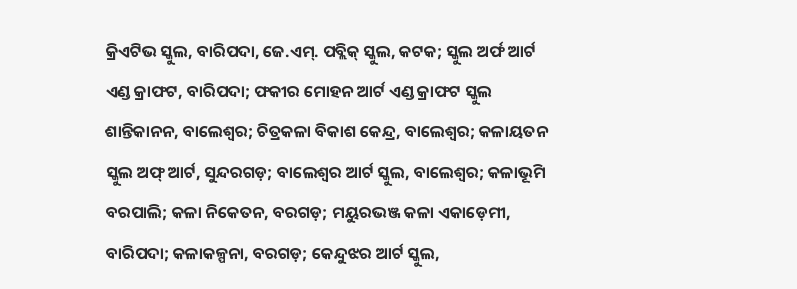କ୍ରିଏଟିଭ ସ୍କୁଲ, ବାରିପଦା, ଜେ.ଏମ୍. ପବ୍ଲିକ୍ ସ୍କୁଲ, କଟକ; ସ୍କୁଲ ଅର୍ଫ ଆର୍ଟ ଏଣ୍ଡ କ୍ରାଫଟ, ବାରିପଦା; ଫକୀର ମୋହନ ଆର୍ଟ ଏଣ୍ଡ କ୍ରାଫଟ ସ୍କୁଲ ଶାନ୍ତିକାନନ, ବାଲେଶ୍ୱର; ଚିତ୍ରକଳା ବିକାଶ କେନ୍ଦ୍ର, ବାଲେଶ୍ୱର; କଳାୟତନ ସ୍କୁଲ ଅଫ୍ ଆର୍ଟ, ସୁନ୍ଦରଗଡ଼; ବାଲେଶ୍ୱର ଆର୍ଟ ସ୍କୁଲ, ବାଲେଶ୍ୱର; କଳାଭୂମି ବରପାଲି; କଳା ନିକେତନ, ବରଗଡ଼; ମୟୁରଭଞ୍ଜ କଳା ଏକାଡ଼େମୀ, ବାରିପଦା; କଳାକଳ୍ପନା, ବରଗଡ଼; କେନ୍ଦୁଝର ଆର୍ଟ ସ୍କୁଲ,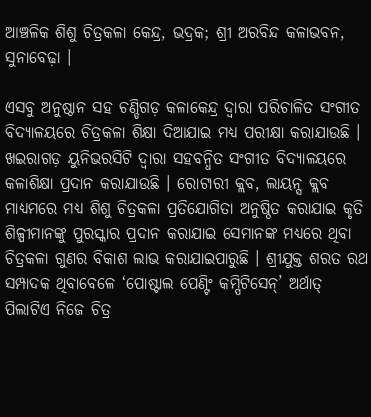ଆଞ୍ଚଳିକ ଶିଶୁ ଚିତ୍ରକଳା କେନ୍ଦ୍ର, ଭଦ୍ରକ; ଶ୍ରୀ ଅରବିନ୍ଦ କଳାଭବନ, ସୁନାବେଢ଼ା ।

ଏସବୁ ଅନୁଷ୍ଠାନ ସହ ଚଣ୍ଡିଗଡ଼ କଳାକେନ୍ଦ୍ର ଦ୍ୱାରା ପରିଚାଳିତ ସଂଗୀତ ବିଦ୍ୟାଳୟରେ ଚିତ୍ରକଳା ଶିକ୍ଷା ଦିଆଯାଇ ମଧ୍ୟ ପରୀକ୍ଷା କରାଯାଉଛି । ଖଇରାଗଡ଼ ୟୁନିଭରସିଟି ଦ୍ୱାରା ସହବନ୍ଧିତ ସଂଗୀତ ବିଦ୍ୟାଳୟରେ କଳାଶିକ୍ଷା ପ୍ରଦାନ କରାଯାଉଛି । ରୋଟାରୀ କ୍ଲବ, ଲାୟନ୍ସ କ୍ଲବ ମାଧ୍ୟମରେ ମଧ୍ୟ ଶିଶୁ ଚିତ୍ରକଳା ପ୍ରତିଯୋଗିତା ଅନୁଷ୍ଠିତ କରାଯାଇ କୃତି ଶିଳ୍ପୀମାନଙ୍କୁ ପୁରସ୍କାର ପ୍ରଦାନ କରାଯାଇ ସେମାନଙ୍କ ମଧ୍ୟରେ ଥିବା ଚିତ୍ରକଳା ଗୁଣର ବିକାଶ ଲାଭ କରାଯାଇପାରୁଛି । ଶ୍ରୀଯୁକ୍ତ ଶରତ ରଥ ସମ୍ପାଦକ ଥିବାବେଳେ ‘ପୋଷ୍ଟାଲ ପେଣ୍ଟିଂ କମ୍ପିଟିସେନ୍’ ଅର୍ଥାତ୍ ପିଲାଟିଏ ନିଜେ ଚିତ୍ର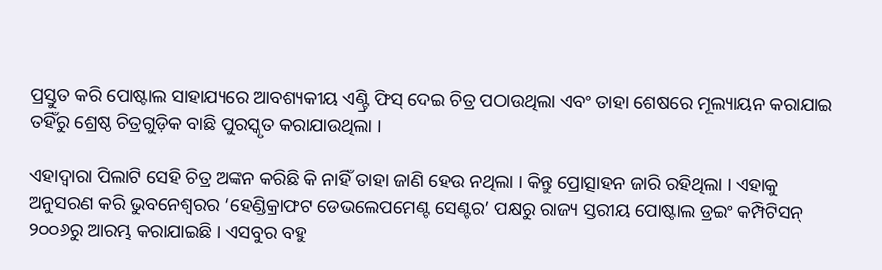ପ୍ରସ୍ତୁତ କରି ପୋଷ୍ଟାଲ ସାହାଯ୍ୟରେ ଆବଶ୍ୟକୀୟ ଏଣ୍ଟ୍ରି ଫିସ୍ ଦେଇ ଚିତ୍ର ପଠାଉଥିଲା ଏବଂ ତାହା ଶେଷରେ ମୂଲ୍ୟାୟନ କରାଯାଇ ତହିଁରୁ ଶ୍ରେଷ୍ଠ ଚିତ୍ରଗୁଡ଼ିକ ବାଛି ପୁରସ୍କୃତ କରାଯାଉଥିଲା ।

ଏହାଦ୍ୱାରା ପିଲାଟି ସେହି ଚିତ୍ର ଅଙ୍କନ କରିଛି କି ନାହିଁ ତାହା ଜାଣି ହେଉ ନଥିଲା । କିନ୍ତୁ ପ୍ରୋତ୍ସାହନ ଜାରି ରହିଥିଲା । ଏହାକୁ ଅନୁସରଣ କରି ଭୁବନେଶ୍ୱରର ‘ହେଣ୍ଡିକ୍ରାଫଟ ଡେଭଲେପମେଣ୍ଟ ସେଣ୍ଟର’ ପକ୍ଷରୁ ରାଜ୍ୟ ସ୍ତରୀୟ ପୋଷ୍ଟାଲ ଡ୍ରଇଂ କମ୍ପିଟିସନ୍ ୨୦୦୬ରୁ ଆରମ୍ଭ କରାଯାଇଛି । ଏସବୁର ବହୁ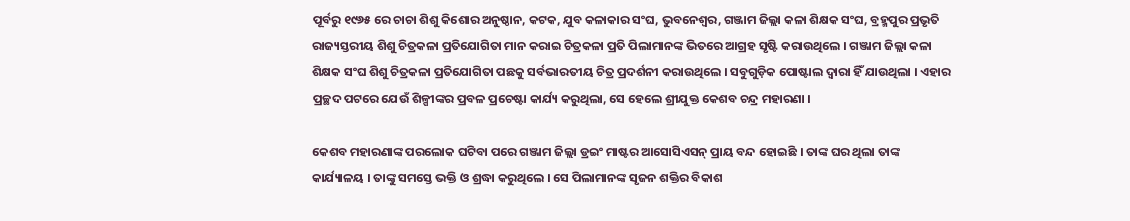ପୂର୍ବରୁ ୧୯୬୫ ରେ ଚାଚା ଶିଶୁ କିଶୋର ଅନୁଷ୍ଠାନ, କଟକ, ଯୁବ କଳାକାର ସଂଘ, ଭୁବନେଶ୍ୱର, ଗଞ୍ଜାମ ଜିଲ୍ଲା କଳା ଶିକ୍ଷକ ସଂଘ, ବ୍ରହ୍ମପୁର ପ୍ରଭୃତି ରାଜ୍ୟସ୍ତରୀୟ ଶିଶୁ ଚିତ୍ରକଳା ପ୍ରତିଯୋଗିତା ମାନ କରାଇ ଚିତ୍ରକଳା ପ୍ରତି ପିଲାମାନଙ୍କ ଭିତରେ ଆଗ୍ରହ ସୃଷ୍ଟି କରାଉଥିଲେ । ଗଞ୍ଜାମ ଜିଲ୍ଲା କଳା ଶିକ୍ଷକ ସଂଘ ଶିଶୁ ଚିତ୍ରକଳା ପ୍ରତିଯୋଗିତା ପଛକୁ ସର୍ବଭାରତୀୟ ଚିତ୍ର ପ୍ରଦର୍ଶନୀ କରାଉଥିଲେ । ସବୁଗୁଡ଼ିକ ପୋଷ୍ଟାଲ ଦ୍ୱାରା ହିଁ ଯାଉଥିଲା । ଏହାର ପ୍ରଚ୍ଛଦ ପଟରେ ଯେଉଁ ଶିଳ୍ପୀଙ୍କର ପ୍ରବଳ ପ୍ରଚେଷ୍ଟା କାର୍ଯ୍ୟ କରୁଥିଲା, ସେ ହେଲେ ଶ୍ରୀଯୁକ୍ତ କେଶବ ଚନ୍ଦ୍ର ମହାରଣା ।

କେଶବ ମହାରଣାଙ୍କ ପରଲୋକ ଘଟିବା ପରେ ଗଞ୍ଜାମ ଜିଲ୍ଲା ଡ୍ରଇଂ ମାଷ୍ଟର ଆସୋସିଏସନ୍ ପ୍ରାୟ ବନ୍ଦ ହୋଇଛି । ତାଙ୍କ ଘର ଥିଲା ତାଙ୍କ କାର୍ଯ୍ୟାଳୟ । ତାଙ୍କୁ ସମସ୍ତେ ଭକ୍ତି ଓ ଶ୍ରଦ୍ଧା କରୁଥିଲେ । ସେ ପିଲାମାନଙ୍କ ସୃଜନ ଶକ୍ତିର ବିକାଶ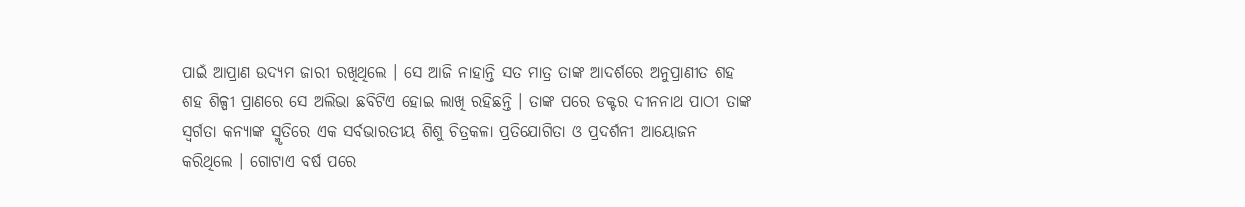ପାଇଁ ଆପ୍ରାଣ ଉଦ୍ୟମ ଜାରୀ ରଖିଥିଲେ । ସେ ଆଜି ନାହାନ୍ତି ସତ ମାତ୍ର ତାଙ୍କ ଆଦର୍ଶରେ ଅନୁପ୍ରାଣୀତ ଶହ ଶହ ଶିଳ୍ପୀ ପ୍ରାଣରେ ସେ ଅଲିଭା ଛବିଟିଏ ହୋଇ ଲାଖି ରହିଛନ୍ତି । ତାଙ୍କ ପରେ ଡକ୍ଟର ଦୀନନାଥ ପାଠୀ ତାଙ୍କ ସ୍ୱର୍ଗତା କନ୍ୟାଙ୍କ ସ୍ମୃତିରେ ଏକ ସର୍ବଭାରତୀୟ ଶିଶୁ ଚିତ୍ରକଳା ପ୍ରତିଯୋଗିତା ଓ ପ୍ରଦର୍ଶନୀ ଆୟୋଜନ କରିଥିଲେ । ଗୋଟାଏ ବର୍ଷ ପରେ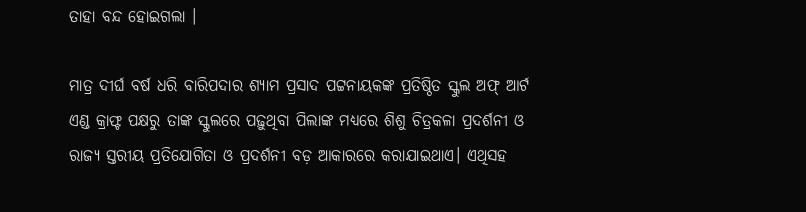ତାହା ବନ୍ଦ ହୋଇଗଲା ।

ମାତ୍ର ଦୀର୍ଘ ବର୍ଷ ଧରି ବାରିପଦାର ଶ୍ୟାମ ପ୍ରସାଦ ପଟ୍ଟନାୟକଙ୍କ ପ୍ରତିଷ୍ଠିତ ସ୍କୁଲ ଅଫ୍ ଆର୍ଟ ଏଣ୍ଡ କ୍ରାଫ୍ଟ ପକ୍ଷରୁ ତାଙ୍କ ସ୍କୁଲରେ ପଢ଼ୁଥିବା ପିଲାଙ୍କ ମଧ୍ୟରେ ଶିଶୁ ଚିତ୍ରକଳା ପ୍ରଦର୍ଶନୀ ଓ ରାଜ୍ୟ ସ୍ତରୀୟ ପ୍ରତିଯୋଗିତା ଓ ପ୍ରଦର୍ଶନୀ ବଡ଼ ଆକାରରେ କରାଯାଇଥାଏ। ଏଥିସହ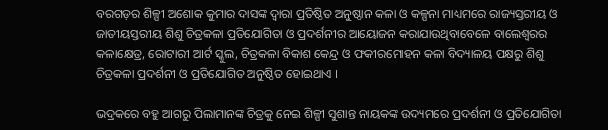ବରଗଡ଼ର ଶିଳ୍ପୀ ଅଶୋକ କୁମାର ଦାସଙ୍କ ଦ୍ୱାରା ପ୍ରତିଷ୍ଠିତ ଅନୁଷ୍ଠାନ କଳା ଓ କଳ୍ପନା ମାଧ୍ୟମରେ ରାଜ୍ୟସ୍ତରୀୟ ଓ ଜାତୀୟସ୍ତରୀୟ ଶିଶୁ ଚିତ୍ରକଳା ପ୍ରତିଯୋଗିତା ଓ ପ୍ରଦର୍ଶନୀର ଆୟୋଜନ କରାଯାଉଥିବାବେଳେ ବାଲେଶ୍ୱରର କଳାକ୍ଷେତ୍ର, ରୋଟାରୀ ଆର୍ଟ ସ୍କୁଲ, ଚିତ୍ରକଳା ବିକାଶ କେନ୍ଦ୍ର ଓ ଫକୀରମୋହନ କଳା ବିଦ୍ୟାଳୟ ପକ୍ଷରୁ ଶିଶୁ ଚିତ୍ରକଳା ପ୍ରଦର୍ଶନୀ ଓ ପ୍ରତିଯୋଗିତ ଅନୁଷ୍ଠିତ ହୋଇଥାଏ ।

ଭଦ୍ରକରେ ବହୁ ଆଗରୁ ପିଲାମାନଙ୍କ ଚିତ୍ରକୁ ନେଇ ଶିଳ୍ପୀ ସୁଶାନ୍ତ ନାୟକଙ୍କ ଉଦ୍ୟମରେ ପ୍ରଦର୍ଶନୀ ଓ ପ୍ରତିଯୋଗିତା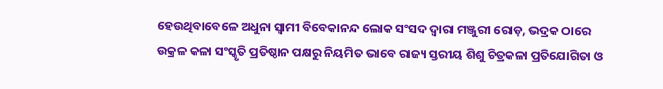ହେଉଥିବାବେଳେ ଅଧୁନା ସ୍ୱାମୀ ବିବେକାନନ୍ଦ ଲୋକ ସଂସଦ ଦ୍ୱାରା ମଞ୍ଜୁରୀ ରୋଡ଼, ଭଦ୍ରକ ଠାରେ ଉକ୍ରଳ କଳା ସଂସ୍କୃତି ପ୍ରତିଷ୍ଠାନ ପକ୍ଷରୁ ନିୟମିତ ଭାବେ ରାଜ୍ୟ ସ୍ତରୀୟ ଶିଶୁ ଚିତ୍ରକଳା ପ୍ରତିଯୋଗିତା ଓ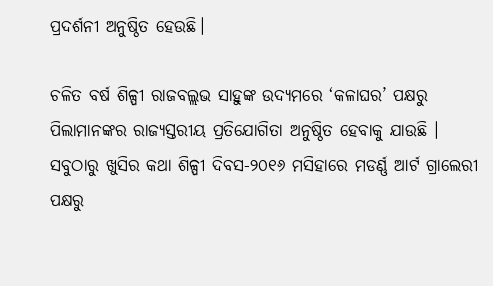ପ୍ରଦର୍ଶନୀ ଅନୁଷ୍ଠିତ ହେଉଛି।

ଚଳିତ ବର୍ଷ ଶିଳ୍ପୀ ରାଜବଲ୍ଲଭ ସାହୁଙ୍କ ଉଦ୍ୟମରେ ‘କଳାଘର’ ପକ୍ଷରୁ ପିଲାମାନଙ୍କର ରାଜ୍ୟସ୍ତରୀୟ ପ୍ରତିଯୋଗିତା ଅନୁଷ୍ଠିତ ହେବାକୁ ଯାଉଛି । ସବୁଠାରୁ ଖୁସିର କଥା ଶିଳ୍ପୀ ଦିବସ-୨୦୧୬ ମସିହାରେ ମଡର୍ଣ୍ଣ ଆର୍ଟ ଗ୍ରାଲେରୀ ପକ୍ଷରୁ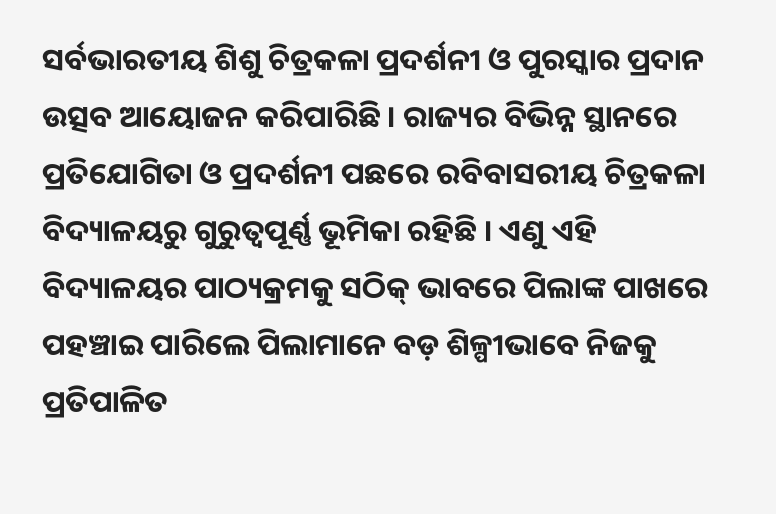ସର୍ବଭାରତୀୟ ଶିଶୁ ଚିତ୍ରକଳା ପ୍ରଦର୍ଶନୀ ଓ ପୁରସ୍କାର ପ୍ରଦାନ ଉତ୍ସବ ଆୟୋଜନ କରିପାରିଛି । ରାଜ୍ୟର ବିଭିନ୍ନ ସ୍ଥାନରେ ପ୍ରତିଯୋଗିତା ଓ ପ୍ରଦର୍ଶନୀ ପଛରେ ରବିବାସରୀୟ ଚିତ୍ରକଳା ବିଦ୍ୟାଳୟରୁ ଗୁରୁତ୍ୱପୂର୍ଣ୍ଣ ଭୂମିକା ରହିଛି । ଏଣୁ ଏହି ବିଦ୍ୟାଳୟର ପାଠ୍ୟକ୍ରମକୁ ସଠିକ୍ ଭାବରେ ପିଲାଙ୍କ ପାଖରେ ପହଞ୍ଚାଇ ପାରିଲେ ପିଲାମାନେ ବଡ଼ ଶିଳ୍ପୀଭାବେ ନିଜକୁ ପ୍ରତିପାଳିତ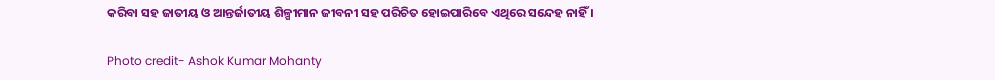କରିବା ସହ ଜାତୀୟ ଓ ଆନ୍ତର୍ଜାତୀୟ ଶିଳ୍ପୀମାନ ଜୀବନୀ ସହ ପରିଚିତ ହୋଇପାରିବେ ଏଥିରେ ସନ୍ଦେହ ନାହିଁ ।

Photo credit- Ashok Kumar Mohanty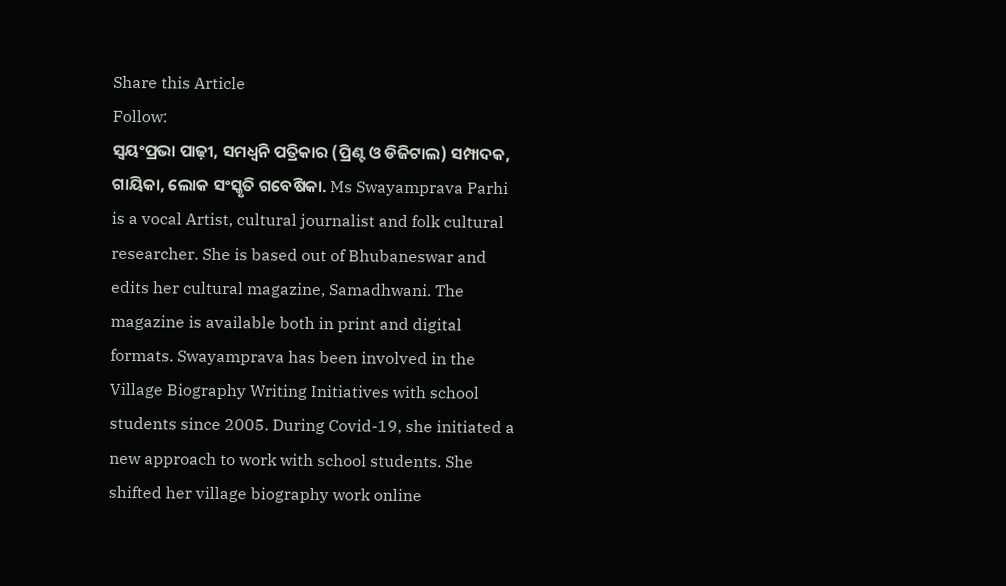Share this Article
Follow:
ସ୍ଵୟଂପ୍ରଭା ପାଢ଼ୀ, ସମଧ୍ୱନି ପତ୍ରିକାର (ପ୍ରିଣ୍ଟ ଓ ଡିଜିଟାଲ) ସମ୍ପାଦକ, ଗାୟିକା, ଲୋକ ସଂସ୍କୃତି ଗବେଷିକା. Ms Swayamprava Parhi is a vocal Artist, cultural journalist and folk cultural researcher. She is based out of Bhubaneswar and edits her cultural magazine, Samadhwani. The magazine is available both in print and digital formats. Swayamprava has been involved in the Village Biography Writing Initiatives with school students since 2005. During Covid-19, she initiated a new approach to work with school students. She shifted her village biography work online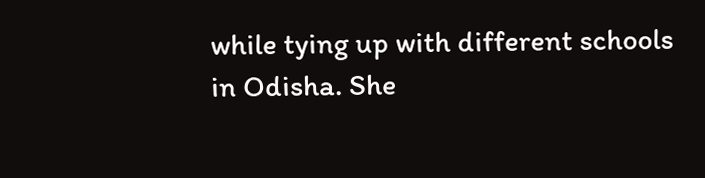while tying up with different schools in Odisha. She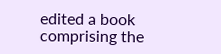edited a book comprising the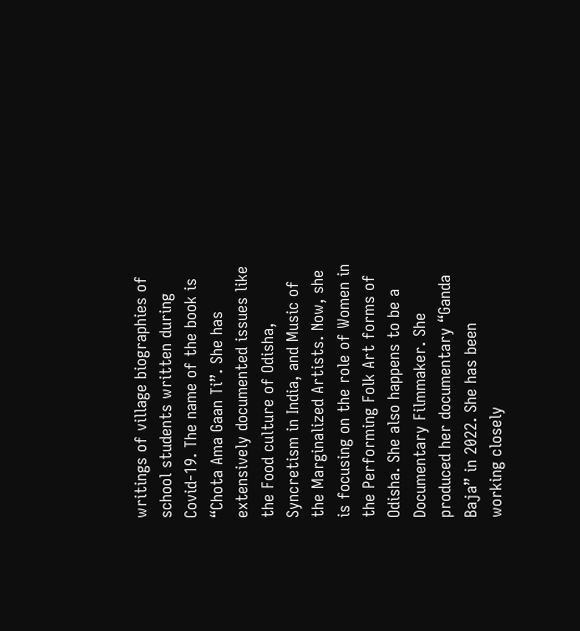writings of village biographies of school students written during Covid-19. The name of the book is “Chota Ama Gaan Ti”. She has extensively documented issues like the Food culture of Odisha, Syncretism in India, and Music of the Marginalized Artists. Now, she is focusing on the role of Women in the Performing Folk Art forms of Odisha. She also happens to be a Documentary Filmmaker. She produced her documentary “Ganda Baja” in 2022. She has been working closely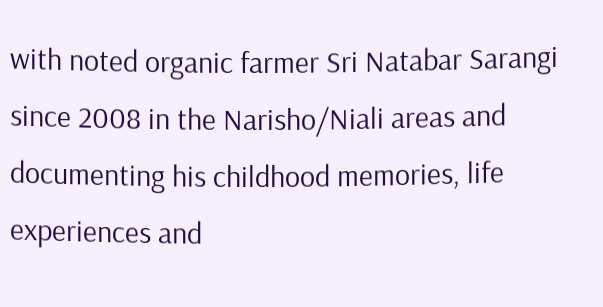with noted organic farmer Sri Natabar Sarangi since 2008 in the Narisho/Niali areas and documenting his childhood memories, life experiences and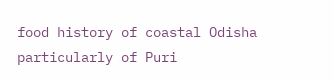food history of coastal Odisha particularly of Puri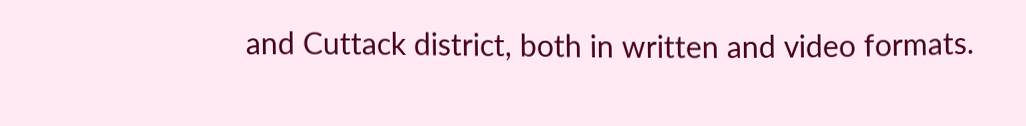and Cuttack district, both in written and video formats.